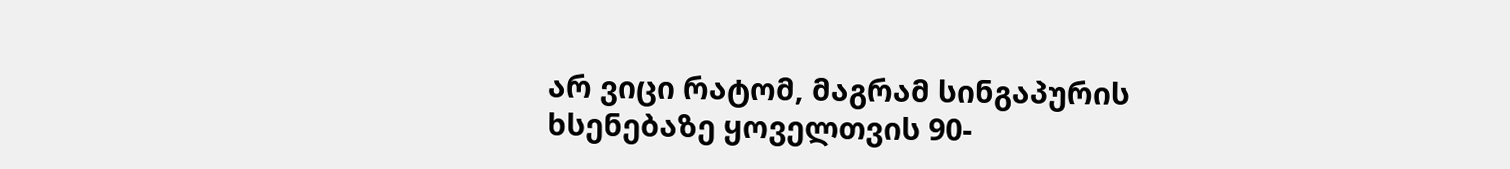არ ვიცი რატომ, მაგრამ სინგაპურის ხსენებაზე ყოველთვის 90-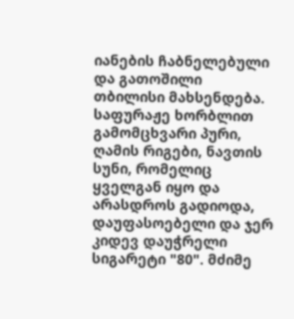იანების ჩაბნელებული და გათოშილი თბილისი მახსენდება. საფურაჟე ხორბლით გამომცხვარი პური, ღამის რიგები, ნავთის სუნი, რომელიც ყველგან იყო და არასდროს გადიოდა, დაუფასოებელი და ჯერ კიდევ დაუჭრელი სიგარეტი "80". მძიმე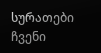სურათები ჩვენი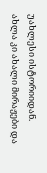უახლესი ისტორიიდან. ახლა კი ახალი მირაჟები და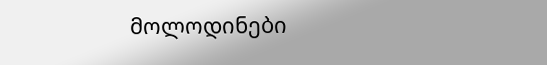მოლოდინები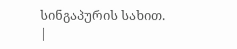სინგაპურის სახით.
|